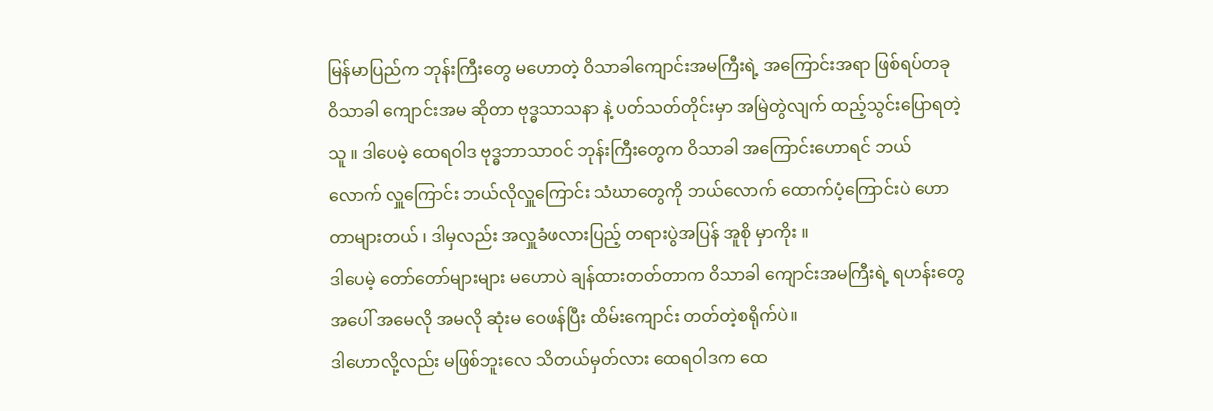မြန်မာပြည်က ဘုန်းကြီးတွေ မဟောတဲ့ ဝိသာခါကျောင်းအမကြီးရဲ့ အကြောင်းအရာ ဖြစ်ရပ်တခု
ဝိသာခါ ကျောင်းအမ ဆိုတာ ဗုဒ္ဓသာသနာ နဲ့ ပတ်သတ်တိုင်းမှာ အမြဲတွဲလျက် ထည့်သွင်းပြောရတဲ့ သူ ။ ဒါပေမဲ့ ထေရဝါဒ ဗုဒ္ဓဘာသာဝင် ဘုန်းကြီးတွေက ဝိသာခါ အကြောင်းဟောရင် ဘယ်လောက် လှူကြောင်း ဘယ်လိုလှူကြောင်း သံဃာတွေကို ဘယ်လောက် ထောက်ပံ့ကြောင်းပဲ ဟောတာများတယ် ၊ ဒါမှလည်း အလှူခံဖလားပြည့် တရားပွဲအပြန် အူစို မှာကိုး ။
ဒါပေမဲ့ တော်တော်များများ မဟောပဲ ချန်ထားတတ်တာက ဝိသာခါ ကျောင်းအမကြီးရဲ့ ရဟန်းတွေအပေါ် အမေလို အမလို ဆုံးမ ဝေဖန်ပြီး ထိမ်းကျောင်း တတ်တဲ့စရိုက်ပဲ။
ဒါဟောလို့လည်း မဖြစ်ဘူးလေ သိတယ်မှတ်လား ထေရဝါဒက ထေ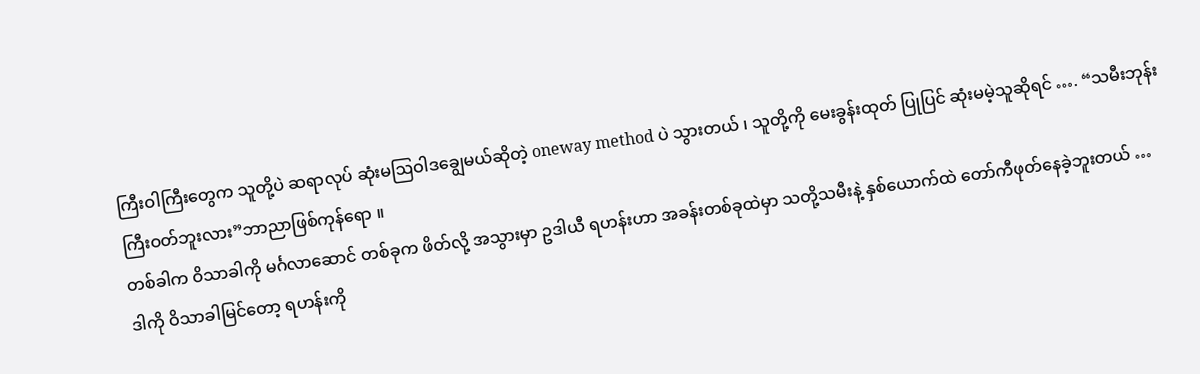ကြီးဝါကြီးတွေက သူတို့ပဲ ဆရာလုပ် ဆုံးမဩဝါဒချွေမယ်ဆိုတဲ့ oneway method ပဲ သွားတယ် ၊ သူတို့ကို မေးခွန်းထုတ် ပြုပြင် ဆုံးမမဲ့သူဆိုရင် …. “သမီးဘုန်းကြီးဝတ်ဘူးလား”ဘာညာဖြစ်ကုန်ရော ။
တစ်ခါက ဝိသာခါကို မင်္ဂလာဆောင် တစ်ခုက ဖိတ်လို့ အသွားမှာ ဥဒါယီ ရဟန်းဟာ အခန်းတစ်ခုထဲမှာ သတို့သမီးနဲ့ နှစ်ယောက်ထဲ တော်ကီဖုတ်နေခဲ့ဘူးတယ် …
ဒါကို ဝိသာခါမြင်တော့ ရဟန်းကို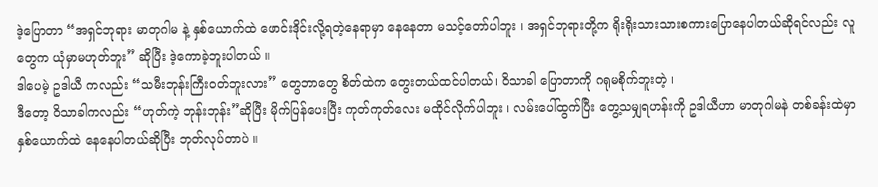ဒဲ့ပြောတာ “အရှင်ဘုရား မာတုဂါမ နဲ့ နှစ်ယောက်ထဲ ဖောင်းဒိုင်းလို့ရတဲ့နေရာမှာ နေနေတာ မသင့်တော်ပါဘူး ၊ အရှင်ဘုရားတို့က ရိုးရိုးသားသားစကားပြောနေပါတယ်ဆိုရင်လည်း လူတွေက ယုံမှာမဟုတ်ဘူး” ဆိုပြီး ဒဲ့ကောခဲ့ဘူးပါတယ် ။
ဒါပေမဲ့ ဥဒါယီ ကလည်း “သမီးဘုန်းကြီးဝတ်ဘူးလား” တွေဘာတွေ စိတ်ထဲက တွေးတယ်ထင်ပါတယ်၊ ဝိသာခါ ပြောတာကို ဂရုမစိုက်ဘူးတဲ့ ၊
ဒီတော့ ဝိသာခါကလည်း “ဟုတ်ကဲ့ ဘုန်းဘုန်း”ဆိုပြီး မိုက်ပြန်ပေးပြီး ကုတ်ကုတ်လေး မထိုင်လိုက်ပါဘူး ၊ လမ်းပေါ်ထွက်ပြီး တွေ့သမျှရဟန်းကို ဥဒါယီဟာ မာတုဂါမနဲ တစ်ခန်းထဲမှာ နှစ်ယောက်ထဲ နေနေပါတယ်ဆိုပြီး ဘုတ်လုပ်တာပဲ ။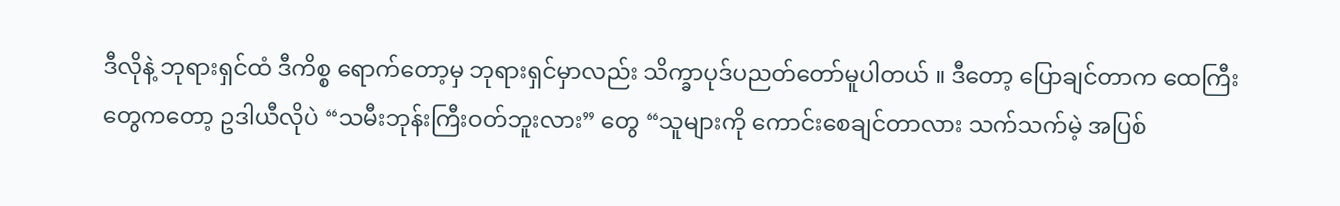ဒီလိုနဲ့ ဘုရားရှင်ထံ ဒီကိစ္စ ရောက်တော့မှ ဘုရားရှင်မှာလည်း သိက္ခာပုဒ်ပညတ်တော်မူပါတယ် ။ ဒီတော့ ပြောချင်တာက ထေကြီးတွေကတော့ ဥဒါယီလိုပဲ “သမီးဘုန်းကြီးဝတ်ဘူးလား” တွေ “သူများကို ကောင်းစေချင်တာလား သက်သက်မဲ့ အပြစ်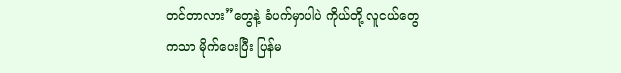တင်တာလား”တွေနဲ့ ခံပက်မှာပါပဲ ကိုယ်တို့ လူငယ်တွေကသာ မိုက်ပေးပြီး ပြန်မ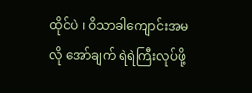ထိုင်ပဲ ၊ ဝိသာခါကျောင်းအမလို အော်ချက် ရဲရဲကြီးလုပ်ဖို့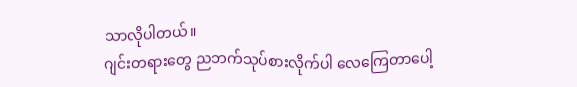သာလိုပါတယ်။
ဂျင်းတရားတွေ ညဘက်သုပ်စားလိုက်ပါ လေကြေတာပေါ့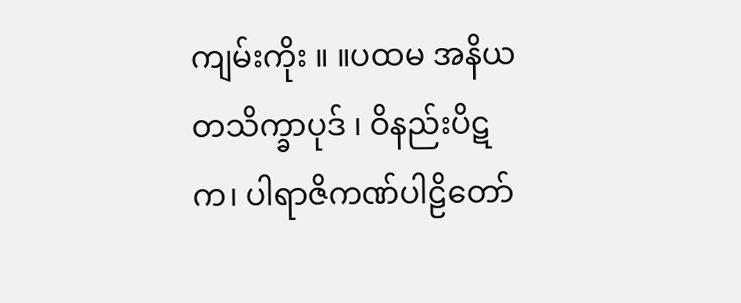ကျမ်းကိုး ။ ။ပထမ အနိယတသိက္ခာပုဒ် ၊ ဝိနည်းပိဋက၊ ပါရာဇိကဏ်ပါဠိတော်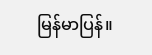မြန်မာပြန်။